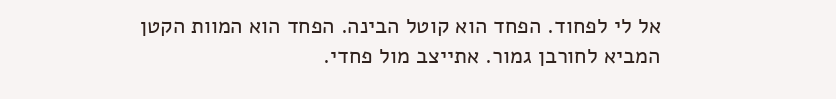אל לי לפחוד. הפחד הוא קוטל הבינה. הפחד הוא המוות הקטן המביא לחורבן גמור. אתייצב מול פחדי.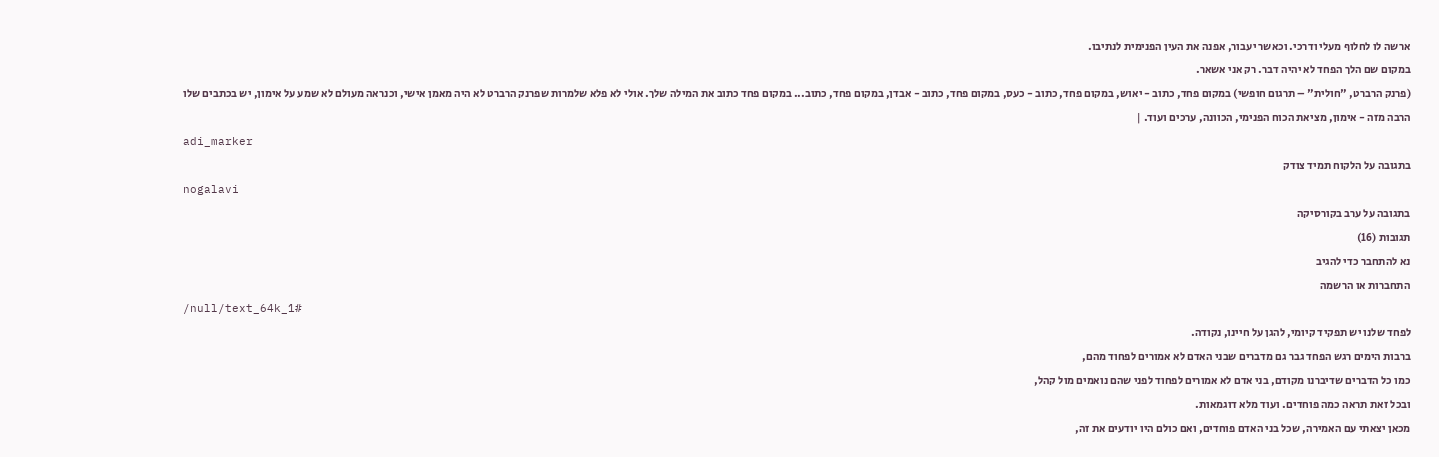ארשה לו לחלוף מעלי ודרכי. וכאשר יעבור, אפנה את העין הפנימית לנתיבו.
במקום שם הלך הפחד לא יהיה דבר. רק אני אשאר.
(פרנק הרברט, "חולית" – תרגום חופשי) במקום פחד, כתוב - יאוש, במקום פחד, כתוב - כעס, במקום פחד, כתוב - אבדן, במקום פחד, כתוב... במקום פחד כתוב את המילה שלך. אולי לא פלא שלמרות שפרנק הרברט לא היה מאמן אישי, וכנראה מעולם לא שמע על אימון, יש בכתבים שלו הרבה מזה - אימון, מציאת הכוח הפנימי, הכוונה, ערכים ועוד. |
adi_marker
בתגובה על הלקוח תמיד צודק
nogalavi
בתגובה על ערב בקורסיקה
תגובות (16)
נא להתחבר כדי להגיב
התחברות או הרשמה
/null/text_64k_1#
לפחד שלנו יש תפקיד קיומי, להגן על חיינו, נקודה.
ברבות הימים רגש הפחד גבר גם מדברים שבני האדם לא אמורים לפחוד מהם,
כמו כל הדברים שדיברנו מקודם, בני אדם לא אמורים לפחוד לפני שהם נואמים מול קהל,
ובכל זאת תראה כמה פוחדים. ועוד מלא דוגמאות.
מכאן יצאתי עם האמירה, שכל בני האדם פוחדים, ואם כולם היו יודעים את זה,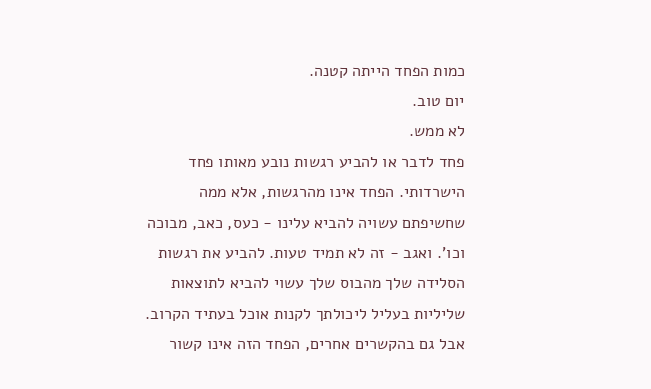כמות הפחד הייתה קטנה.
יום טוב.
לא ממש.
פחד לדבר או להביע רגשות נובע מאותו פחד הישרדותי. הפחד אינו מהרגשות, אלא ממה שחשיפתם עשויה להביא עלינו - כעס, כאב, מבוכה וכו'. ואגב - זה לא תמיד טעות. להביע את רגשות הסלידה שלך מהבוס שלך עשוי להביא לתוצאות שליליות בעליל ליכולתך לקנות אוכל בעתיד הקרוב.
אבל גם בהקשרים אחרים, הפחד הזה אינו קשור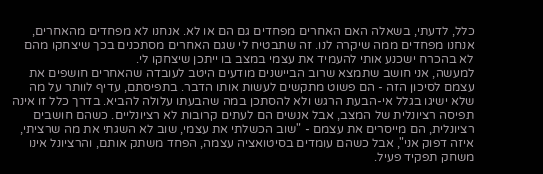כלל, לדעתי, בשאלה האם האחרים מפחדים גם הם או לא. אנחנו לא מפחדים מהאחרים, אנחנו מפחדים ממה שיקרה לנו. זה שתבטיח לי שגם האחרים מסתכנים בכך שיצחקו מהם לא בהכרח ישכנע אותי להעמיד את עצמי במצב בו ייתכן שיצחקו לי.
למעשה, אני חושב שתמצא שרוב הביישנים מודעים היטב לעובדה שהאחרים חושפים את עצמם לסיכון הזה - הם פשוט מתקשים לעשות אותו הדבר. בתפיסתם, עדיף לוותר על מה שלא ישיגו בגלל אי-הבעת הרגש ולא להסתכן במה שהבעתו עלולה להביא. בדרך כלל זו אינה תפיסה רציונלית של המצב, אבל אנשים הם לעתים קרובות לא רציונליים. כשהם חושבים רציונלית, הם מייסרים את עצמם - "שוב הכשלתי את עצמי, שוב לא השגתי את מה שרציתי, איזה דפוק אני", אבל כשהם עומדים בסיטואציה עצמה, הפחד משתק אותם, והרציונל אינו משחק תפקיד פעיל.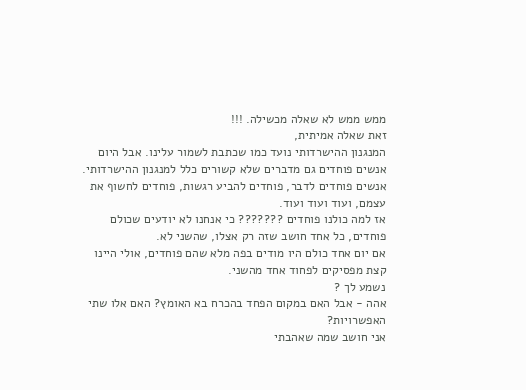ממש ממש לא שאלה מכשילה. !!!
זאת שאלה אמיתית,
המנגנון ההישרדותי נועד כמו שכתבת לשמור עלינו. אבל היום אנשים פוחדים גם מדברים שלא קשורים כלל למנגנון ההישרדותי.
אנשים פוחדים לדבר, פוחדים להביע רגשות, פוחדים לחשוף את עצמם, ועוד ועוד ועוד.
אז למה כולנו פוחדים ??????? כי אנחנו לא יודעים שכולם פוחדים, כל אחד חושב שזה רק אצלו, שהשני לא.
אם יום אחד כולם היו מודים בפה מלא שהם פוחדים, אולי היינו קצת מפסיקים לפחוד אחד מהשני.
נשמע לך ?
אהה - אבל האם במקום הפחד בהכרח בא האומץ? האם אלו שתי האפשרויות?
אני חושב שמה שאהבתי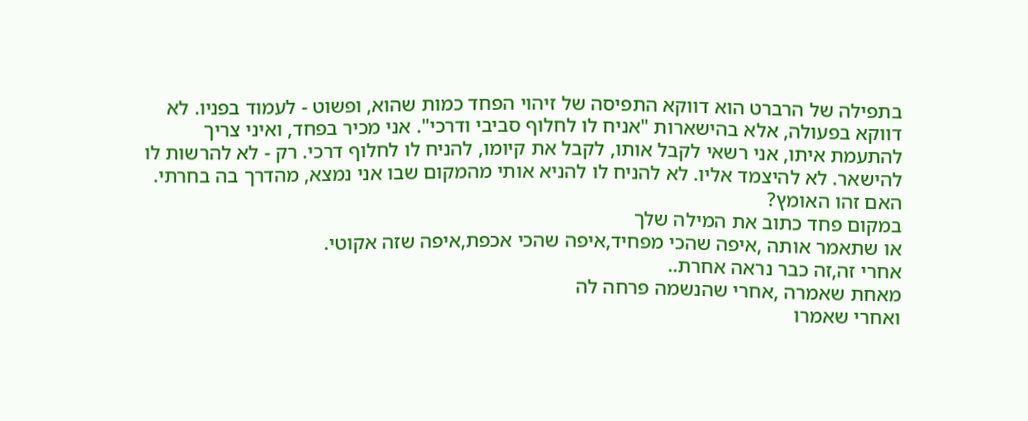בתפילה של הרברט הוא דווקא התפיסה של זיהוי הפחד כמות שהוא, ופשוט - לעמוד בפניו. לא דווקא בפעולה, אלא בהישארות "אניח לו לחלוף סביבי ודרכי". אני מכיר בפחד, ואיני צריך להתעמת איתו, אני רשאי לקבל אותו, לקבל את קיומו, להניח לו לחלוף דרכי. רק - לא להרשות לו להישאר. לא להיצמד אליו. לא להניח לו להניא אותי מהמקום שבו אני נמצא, מהדרך בה בחרתי.
האם זהו האומץ?
במקום פחד כתוב את המילה שלך
או שתאמר אותה ,איפה שהכי מפחיד,איפה שהכי אכפת,איפה שזה אקוטי.
אחרי זה,זה כבר נראה אחרת..
מאחת שאמרה ,אחרי שהנשמה פרחה לה
ואחרי שאמרו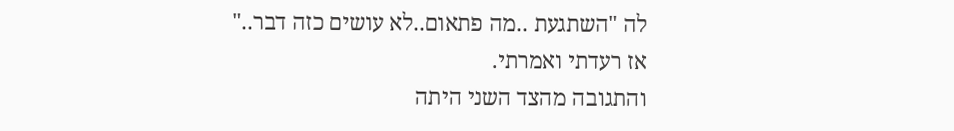לה "השתגעת ..מה פתאום..לא עושים כזה דבר.."
אז רעדתי ואמרתי.
והתגובה מהצד השני היתה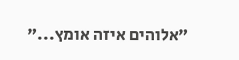"אלוהים איזה אומץ..."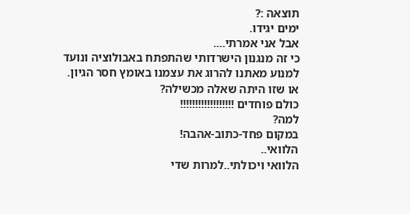תוצאה :?
ימים יגידו.
אבל אני אמרתי....
כי זה מנגנון הישרדותי שהתפתח באבולוציה ונועד למנוע מאתנו להרוג את עצמנו באומץ חסר הגיון. או שזו היתה שאלה מכשילה?
כולם פוחדים !!!!!!!!!!!!!!!!!!
למה?
במקום פחד-כתוב-אהבה!
הלוואי..
הלוואי ויכולתי..למרות שדי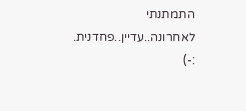התמתנתי לאחרונה..עדיין..פחדנית.
:-)